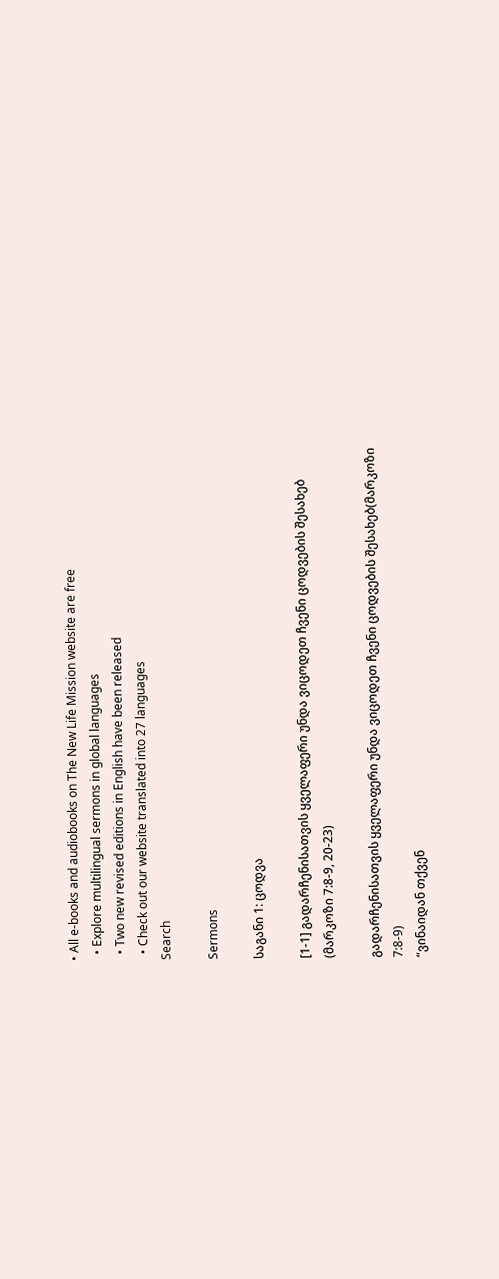• All e-books and audiobooks on The New Life Mission website are free
  • Explore multilingual sermons in global languages
  • Two new revised editions in English have been released
  • Check out our website translated into 27 languages
Search

Sermons

საგანი 1: ცოდვა

[1-1] გადარჩენისათვის ყველაფერი უნდა ვიცოდეთ ჩვენი ცოდვების შესახებ (მარკოზი 7:8-9, 20-23)

გადარჩენისათვის ყველაფერი უნდა ვიცოდეთ ჩვენი ცოდვების შესახებ(მარკოზი 7:8-9)
“ვინაიდან თქვენ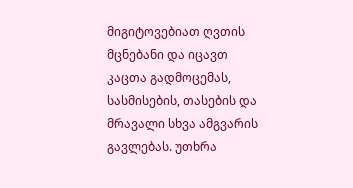მიგიტოვებიათ ღვთის მცნებანი და იცავთ კაცთა გადმოცემას, სასმისების, თასების და მრავალი სხვა ამგვარის გავლებას. უთხრა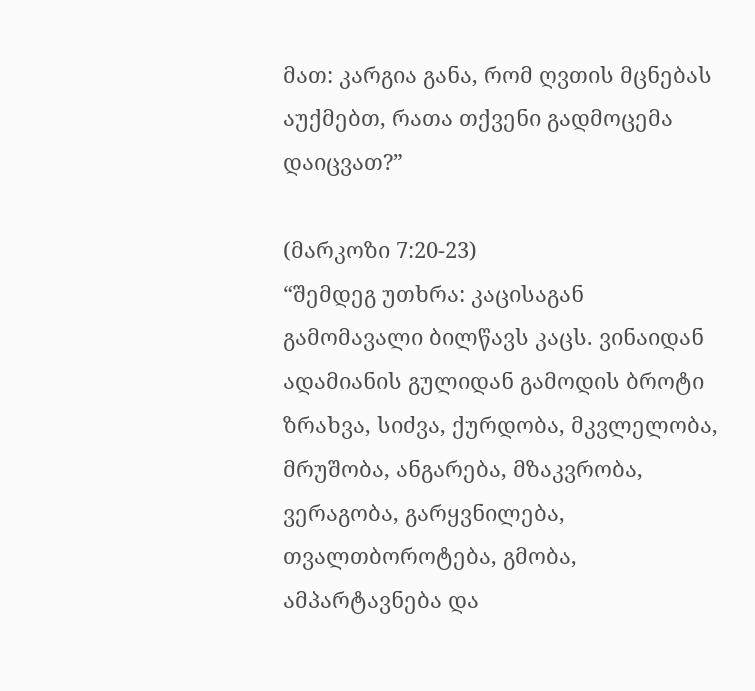მათ: კარგია განა, რომ ღვთის მცნებას აუქმებთ, რათა თქვენი გადმოცემა დაიცვათ?”

(მარკოზი 7:20-23)
“შემდეგ უთხრა: კაცისაგან გამომავალი ბილწავს კაცს. ვინაიდან ადამიანის გულიდან გამოდის ბროტი ზრახვა, სიძვა, ქურდობა, მკვლელობა, მრუშობა, ანგარება, მზაკვრობა, ვერაგობა, გარყვნილება, თვალთბოროტება, გმობა, ამპარტავნება და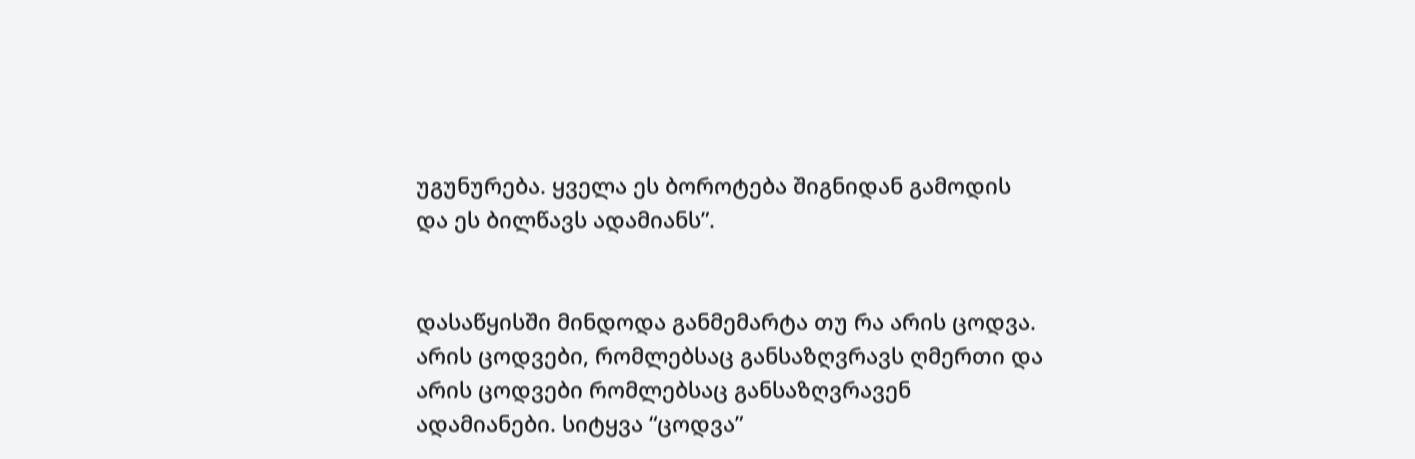უგუნურება. ყველა ეს ბოროტება შიგნიდან გამოდის და ეს ბილწავს ადამიანს”.


დასაწყისში მინდოდა განმემარტა თუ რა არის ცოდვა. არის ცოდვები, რომლებსაც განსაზღვრავს ღმერთი და არის ცოდვები რომლებსაც განსაზღვრავენ ადამიანები. სიტყვა “ცოდვა”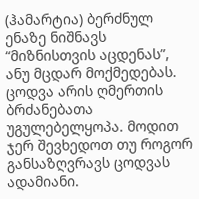(ჰამარტია) ბერძნულ ენაზე ნიშნავს “მიზნისთვის აცდენას”, ანუ მცდარ მოქმედებას. ცოდვა არის ღმერთის ბრძანებათა უგულებელყოპა. მოდით ჯერ შევხედოთ თუ როგორ განსაზღვრავს ცოდვას ადამიანი.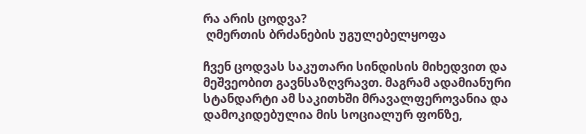რა არის ცოდვა?
 ღმერთის ბრძანების უგულებელყოფა

ჩვენ ცოდვას საკუთარი სინდისის მიხედვით და მეშვეობით გავნსაზღვრავთ. მაგრამ ადამიანური სტანდარტი ამ საკითხში მრავალფეროვანია და დამოკიდებულია მის სოციალურ ფონზე,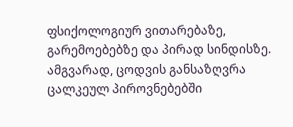ფსიქოლოგიურ ვითარებაზე, გარემოებებზე და პირად სინდისზე. ამგვარად, ცოდვის განსაზღვრა ცალკეულ პიროვნებებში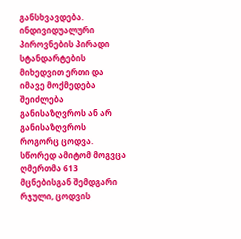განსხვავდება. ინდივიდუალური პიროვნების პირადი სტანდარტების მიხედვით ერთი და იმავე მოქმედება შეიძლება განისაზღვროს ან არ განისაზღვროს როგორც ცოდვა. სწორედ ამიტომ მოგვცა ღმერთმა 613 მცნებისგან შემდგარი რჯული, ცოდვის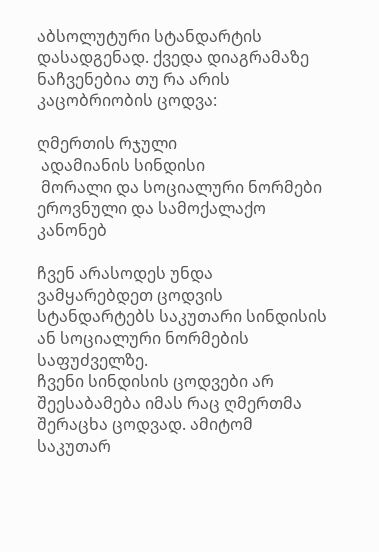აბსოლუტური სტანდარტის დასადგენად. ქვედა დიაგრამაზე ნაჩვენებია თუ რა არის კაცობრიობის ცოდვა:

ღმერთის რჯული
 ადამიანის სინდისი
 მორალი და სოციალური ნორმები
ეროვნული და სამოქალაქო კანონებ

ჩვენ არასოდეს უნდა ვამყარებდეთ ცოდვის სტანდარტებს საკუთარი სინდისის ან სოციალური ნორმების საფუძველზე.
ჩვენი სინდისის ცოდვები არ შეესაბამება იმას რაც ღმერთმა შერაცხა ცოდვად. ამიტომ საკუთარ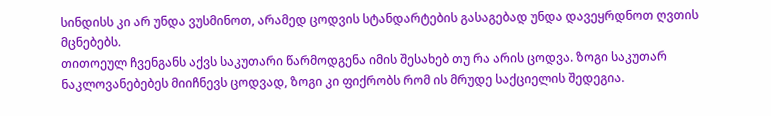სინდისს კი არ უნდა ვუსმინოთ, არამედ ცოდვის სტანდარტების გასაგებად უნდა დავეყრდნოთ ღვთის მცნებებს.
თითოეულ ჩვენგანს აქვს საკუთარი წარმოდგენა იმის შესახებ თუ რა არის ცოდვა. ზოგი საკუთარ ნაკლოვანებებეს მიიჩნევს ცოდვად, ზოგი კი ფიქრობს რომ ის მრუდე საქციელის შედეგია.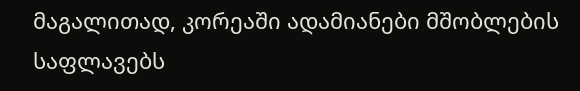მაგალითად, კორეაში ადამიანები მშობლების საფლავებს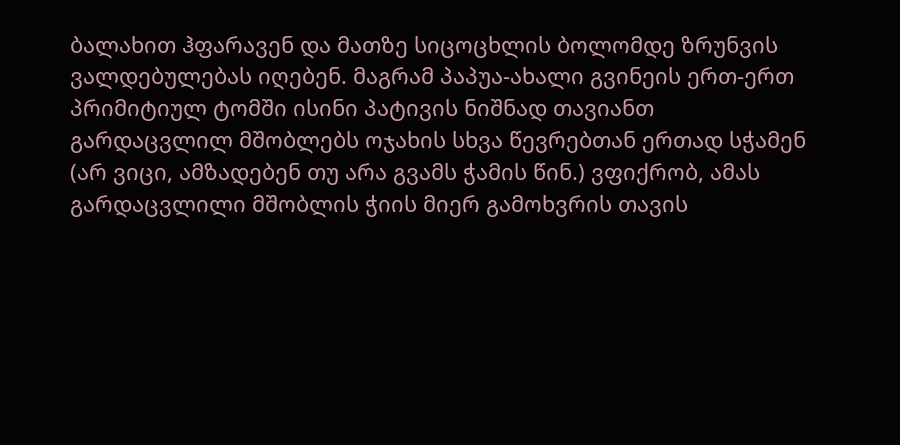ბალახით ჰფარავენ და მათზე სიცოცხლის ბოლომდე ზრუნვის ვალდებულებას იღებენ. მაგრამ პაპუა-ახალი გვინეის ერთ-ერთ პრიმიტიულ ტომში ისინი პატივის ნიშნად თავიანთ გარდაცვლილ მშობლებს ოჯახის სხვა წევრებთან ერთად სჭამენ (არ ვიცი, ამზადებენ თუ არა გვამს ჭამის წინ.) ვფიქრობ, ამას გარდაცვლილი მშობლის ჭიის მიერ გამოხვრის თავის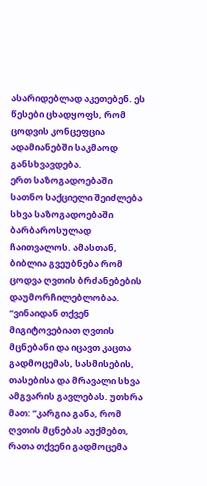ასარიდებლად აკეთებენ. ეს წესები ცხადყოფს, რომ ცოდვის კონცეფცია ადამიანებში საკმაოდ განსხვავდება.
ერთ საზოგადოებაში სათნო საქციელი შეიძლება სხვა საზოგადოებაში ბარბაროსულად ჩაითვალოს. ამასთან, ბიბლია გვეუბნება რომ ცოდვა ღვთის ბრძანებების დაუმორჩილებლობაა.
“ვინაიდან თქვენ მიგიტოვებიათ ღვთის მცნებანი და იცავთ კაცთა გადმოცემას, სასმისების, თასებისა და მრავალი სხვა ამგვარის გავლებას. უთხრა მათ: ”კარგია განა, რომ ღვთის მცნებას აუქმებთ, რათა თქვენი გადმოცემა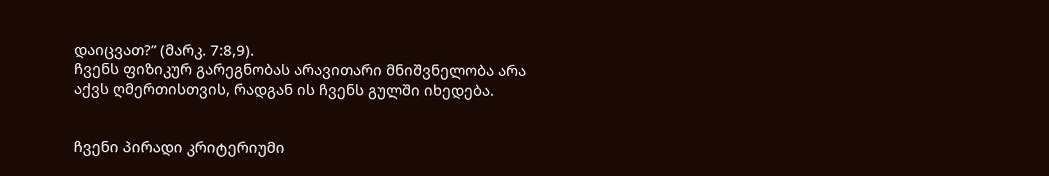დაიცვათ?” (მარკ. 7:8,9).
ჩვენს ფიზიკურ გარეგნობას არავითარი მნიშვნელობა არა აქვს ღმერთისთვის, რადგან ის ჩვენს გულში იხედება.


ჩვენი პირადი კრიტერიუმი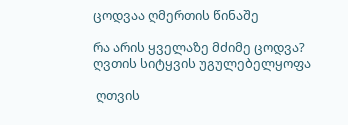ცოდვაა ღმერთის წინაშე

რა არის ყველაზე მძიმე ცოდვა?
ღვთის სიტყვის უგულებელყოფა

 ღთვის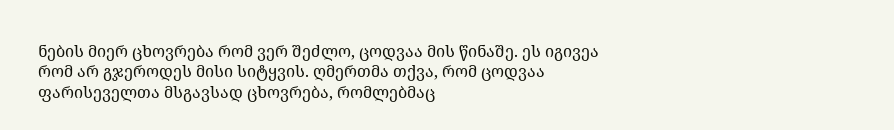ნების მიერ ცხოვრება რომ ვერ შეძლო, ცოდვაა მის წინაშე. ეს იგივეა რომ არ გჯეროდეს მისი სიტყვის. ღმერთმა თქვა, რომ ცოდვაა ფარისეველთა მსგავსად ცხოვრება, რომლებმაც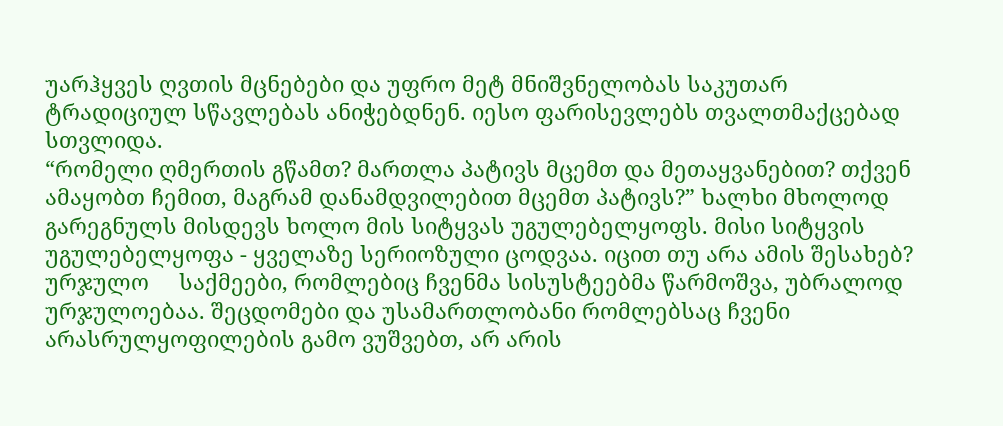უარჰყვეს ღვთის მცნებები და უფრო მეტ მნიშვნელობას საკუთარ ტრადიციულ სწავლებას ანიჭებდნენ. იესო ფარისევლებს თვალთმაქცებად სთვლიდა.
“რომელი ღმერთის გწამთ? მართლა პატივს მცემთ და მეთაყვანებით? თქვენ ამაყობთ ჩემით, მაგრამ დანამდვილებით მცემთ პატივს?” ხალხი მხოლოდ გარეგნულს მისდევს ხოლო მის სიტყვას უგულებელყოფს. მისი სიტყვის უგულებელყოფა - ყველაზე სერიოზული ცოდვაა. იცით თუ არა ამის შესახებ?
ურჯულო     საქმეები, რომლებიც ჩვენმა სისუსტეებმა წარმოშვა, უბრალოდ ურჯულოებაა. შეცდომები და უსამართლობანი რომლებსაც ჩვენი არასრულყოფილების გამო ვუშვებთ, არ არის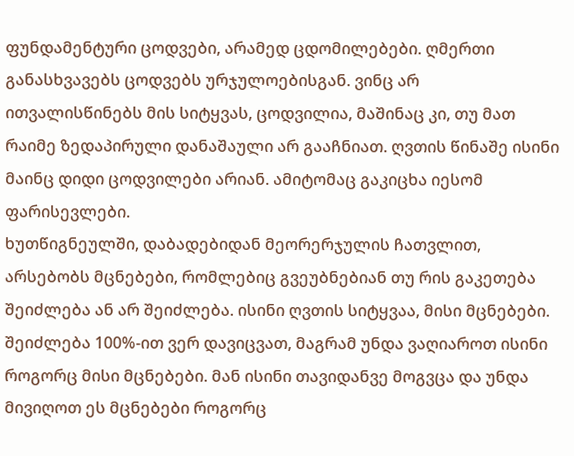ფუნდამენტური ცოდვები, არამედ ცდომილებები. ღმერთი განასხვავებს ცოდვებს ურჯულოებისგან. ვინც არ ითვალისწინებს მის სიტყვას, ცოდვილია, მაშინაც კი, თუ მათ რაიმე ზედაპირული დანაშაული არ გააჩნიათ. ღვთის წინაშე ისინი მაინც დიდი ცოდვილები არიან. ამიტომაც გაკიცხა იესომ ფარისევლები.
ხუთწიგნეულში, დაბადებიდან მეორერჯულის ჩათვლით, არსებობს მცნებები, რომლებიც გვეუბნებიან თუ რის გაკეთება შეიძლება ან არ შეიძლება. ისინი ღვთის სიტყვაა, მისი მცნებები. შეიძლება 100%-ით ვერ დავიცვათ, მაგრამ უნდა ვაღიაროთ ისინი როგორც მისი მცნებები. მან ისინი თავიდანვე მოგვცა და უნდა მივიღოთ ეს მცნებები როგორც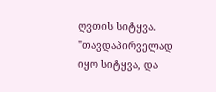ღვთის სიტყვა.
"თავდაპირველად იყო სიტყვა, და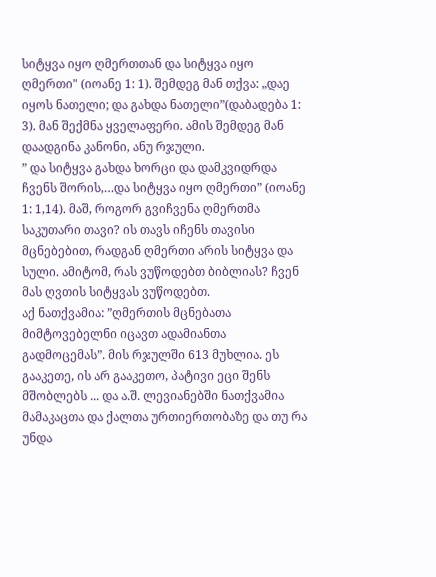სიტყვა იყო ღმერთთან და სიტყვა იყო ღმერთი" (იოანე 1: 1). შემდეგ მან თქვა: „დაე იყოს ნათელი; და გახდა ნათელი”(დაბადება 1: 3). მან შექმნა ყველაფერი. ამის შემდეგ მან დაადგინა კანონი, ანუ რჯული.
” და სიტყვა გახდა ხორცი და დამკვიდრდა ჩვენს შორის,…და სიტყვა იყო ღმერთი” (იოანე 1: 1,14). მაშ, როგორ გვიჩვენა ღმერთმა საკუთარი თავი? ის თავს იჩენს თავისი მცნებებით, რადგან ღმერთი არის სიტყვა და სული. ამიტომ, რას ვუწოდებთ ბიბლიას? ჩვენ მას ღვთის სიტყვას ვუწოდებთ.
აქ ნათქვამია: ”ღმერთის მცნებათა მიმტოვებელნი იცავთ ადამიანთა გადმოცემას”. მის რჯულში 613 მუხლია. ეს გააკეთე, ის არ გააკეთო, პატივი ეცი შენს მშობლებს ... და ა.შ. ლევიანებში ნათქვამია მამაკაცთა და ქალთა ურთიერთობაზე და თუ რა უნდა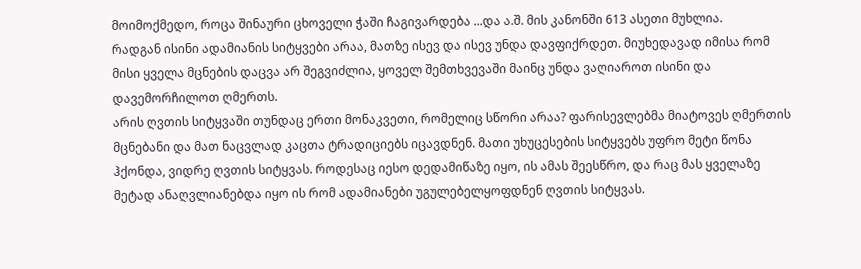მოიმოქმედო, როცა შინაური ცხოველი ჭაში ჩაგივარდება ...და ა.შ. მის კანონში 613 ასეთი მუხლია.
რადგან ისინი ადამიანის სიტყვები არაა, მათზე ისევ და ისევ უნდა დავფიქრდეთ. მიუხედავად იმისა რომ მისი ყველა მცნების დაცვა არ შეგვიძლია, ყოველ შემთხვევაში მაინც უნდა ვაღიაროთ ისინი და დავემორჩილოთ ღმერთს.
არის ღვთის სიტყვაში თუნდაც ერთი მონაკვეთი, რომელიც სწორი არაა? ფარისევლებმა მიატოვეს ღმერთის მცნებანი და მათ ნაცვლად კაცთა ტრადიციებს იცავდნენ. მათი უხუცესების სიტყვებს უფრო მეტი წონა ჰქონდა, ვიდრე ღვთის სიტყვას. როდესაც იესო დედამიწაზე იყო, ის ამას შეესწრო, და რაც მას ყველაზე მეტად ანაღვლიანებდა იყო ის რომ ადამიანები უგულებელყოფდნენ ღვთის სიტყვას.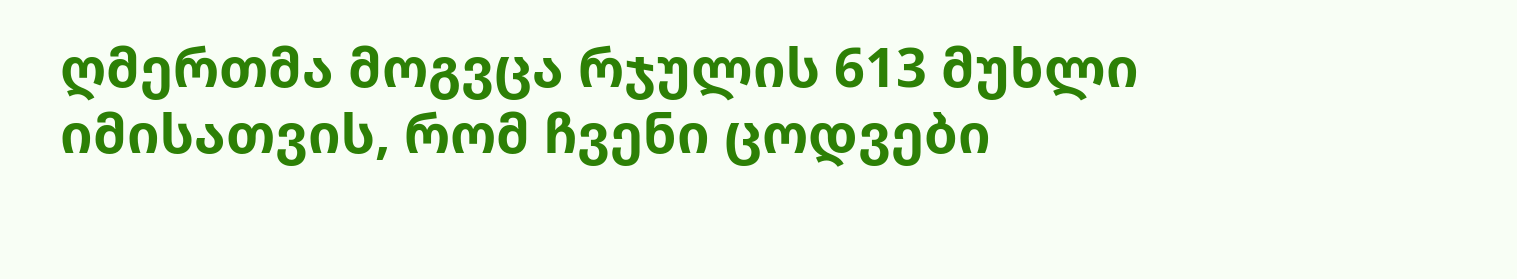ღმერთმა მოგვცა რჯულის 613 მუხლი იმისათვის, რომ ჩვენი ცოდვები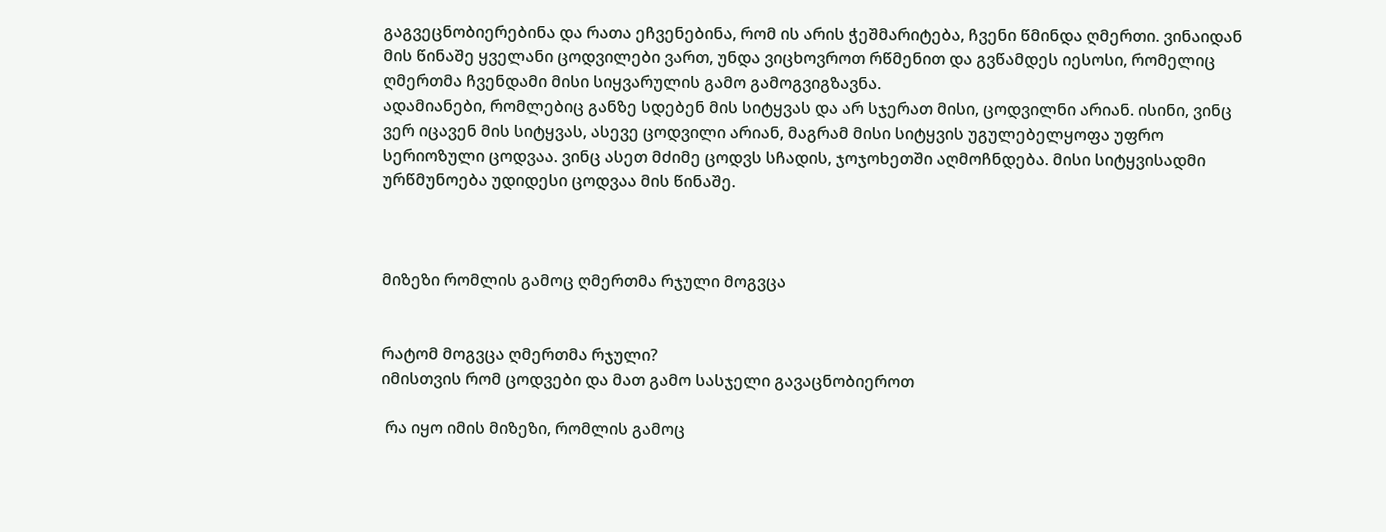გაგვეცნობიერებინა და რათა ეჩვენებინა, რომ ის არის ჭეშმარიტება, ჩვენი წმინდა ღმერთი. ვინაიდან მის წინაშე ყველანი ცოდვილები ვართ, უნდა ვიცხოვროთ რწმენით და გვწამდეს იესოსი, რომელიც ღმერთმა ჩვენდამი მისი სიყვარულის გამო გამოგვიგზავნა.
ადამიანები, რომლებიც განზე სდებენ მის სიტყვას და არ სჯერათ მისი, ცოდვილნი არიან. ისინი, ვინც ვერ იცავენ მის სიტყვას, ასევე ცოდვილი არიან, მაგრამ მისი სიტყვის უგულებელყოფა უფრო სერიოზული ცოდვაა. ვინც ასეთ მძიმე ცოდვს სჩადის, ჯოჯოხეთში აღმოჩნდება. მისი სიტყვისადმი ურწმუნოება უდიდესი ცოდვაა მის წინაშე.



მიზეზი რომლის გამოც ღმერთმა რჯული მოგვცა


რატომ მოგვცა ღმერთმა რჯული?
იმისთვის რომ ცოდვები და მათ გამო სასჯელი გავაცნობიეროთ

 რა იყო იმის მიზეზი, რომლის გამოც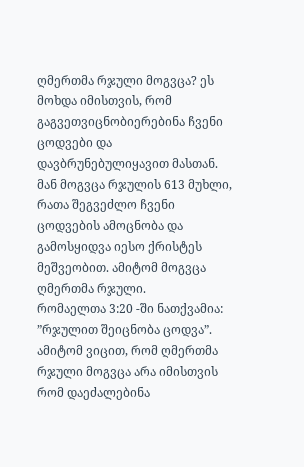ღმერთმა რჯული მოგვცა? ეს მოხდა იმისთვის, რომ გაგვეთვიცნობიერებინა ჩვენი ცოდვები და დავბრუნებულიყავით მასთან. მან მოგვცა რჯულის 613 მუხლი, რათა შეგვეძლო ჩვენი ცოდვების ამოცნობა და გამოსყიდვა იესო ქრისტეს მეშვეობით. ამიტომ მოგვცა ღმერთმა რჯული.
რომაელთა 3:20 -ში ნათქვამია: ”რჯულით შეიცნობა ცოდვა”. ამიტომ ვიცით, რომ ღმერთმა რჯული მოგვცა არა იმისთვის რომ დაეძალებინა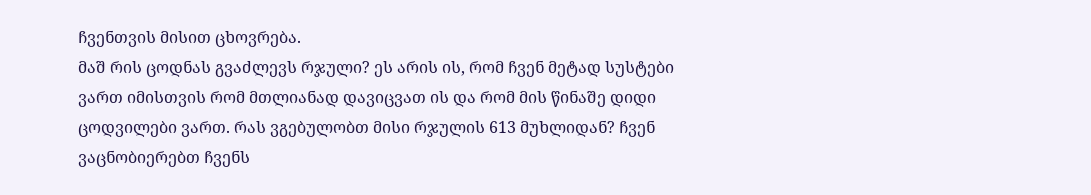ჩვენთვის მისით ცხოვრება.
მაშ რის ცოდნას გვაძლევს რჯული? ეს არის ის, რომ ჩვენ მეტად სუსტები ვართ იმისთვის რომ მთლიანად დავიცვათ ის და რომ მის წინაშე დიდი ცოდვილები ვართ. რას ვგებულობთ მისი რჯულის 613 მუხლიდან? ჩვენ ვაცნობიერებთ ჩვენს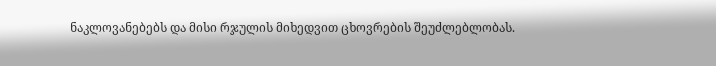ნაკლოვანებებს და მისი რჯულის მიხედვით ცხოვრების შეუძლებლობას.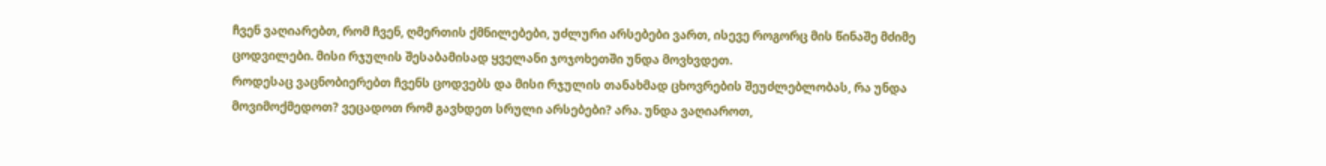ჩვენ ვაღიარებთ, რომ ჩვენ, ღმერთის ქმნილებები, უძლური არსებები ვართ, ისევე როგორც მის წინაშე მძიმე ცოდვილები. მისი რჯულის შესაბამისად ყველანი ჯოჯოხეთში უნდა მოვხვდეთ.
როდესაც ვაცნობიერებთ ჩვენს ცოდვებს და მისი რჯულის თანახმად ცხოვრების შეუძლებლობას, რა უნდა მოვიმოქმედოთ? ვეცადოთ რომ გავხდეთ სრული არსებები? არა. უნდა ვაღიაროთ,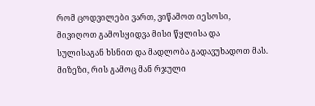რომ ცოდვილები ვართ, ვიწამოთ იესოსი, მივიღოთ გამოსყიდვა მისი წყლისა და სულისაგან ხსნით და მადლობა გადავუხადოთ მას.
მიზეზი, რის გამოც მან რჯული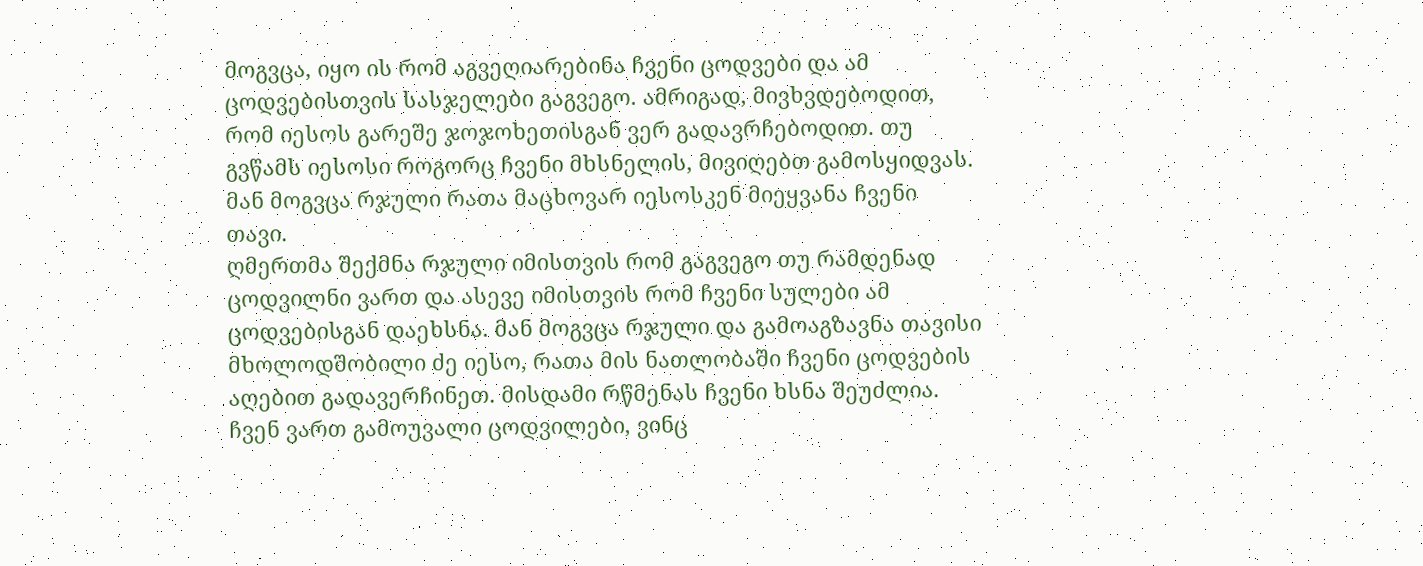მოგვცა, იყო ის რომ აგვეღიარებინა ჩვენი ცოდვები და ამ ცოდვებისთვის სასჯელები გაგვეგო. ამრიგად, მივხვდებოდით, რომ იესოს გარეშე ჯოჯოხეთისგან ვერ გადავრჩებოდით. თუ გვწამს იესოსი როგორც ჩვენი მხსნელის, მივიღებთ გამოსყიდვას. მან მოგვცა რჯული რათა მაცხოვარ იესოსკენ მიეყვანა ჩვენი თავი.
ღმერთმა შექმნა რჯული იმისთვის რომ გაგვეგო თუ რამდენად ცოდვილნი ვართ და ასევე იმისთვის რომ ჩვენი სულები ამ ცოდვებისგან დაეხსნა. მან მოგვცა რჯული და გამოაგზავნა თავისი მხოლოდშობილი ძე იესო, რათა მის ნათლობაში ჩვენი ცოდვების აღებით გადავერჩინეთ. მისდამი რწმენას ჩვენი ხსნა შეუძლია.
ჩვენ ვართ გამოუვალი ცოდვილები, ვინც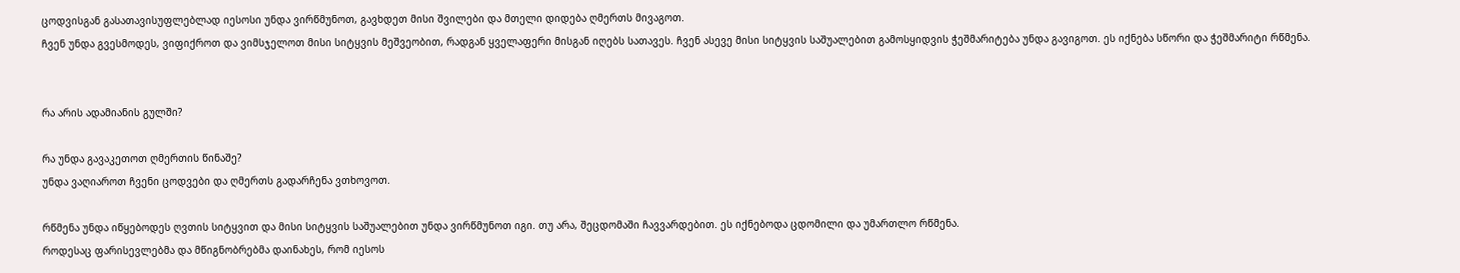ცოდვისგან გასათავისუფლებლად იესოსი უნდა ვირწმუნოთ, გავხდეთ მისი შვილები და მთელი დიდება ღმერთს მივაგოთ.
ჩვენ უნდა გვესმოდეს, ვიფიქროთ და ვიმსჯელოთ მისი სიტყვის მეშვეობით, რადგან ყველაფერი მისგან იღებს სათავეს. ჩვენ ასევე მისი სიტყვის საშუალებით გამოსყიდვის ჭეშმარიტება უნდა გავიგოთ. ეს იქნება სწორი და ჭეშმარიტი რწმენა.


რა არის ადამიანის გულში?

რა უნდა გავაკეთოთ ღმერთის წინაშე?
უნდა ვაღიაროთ ჩვენი ცოდვები და ღმერთს გადარჩენა ვთხოვოთ.

რწმენა უნდა იწყებოდეს ღვთის სიტყვით და მისი სიტყვის საშუალებით უნდა ვირწმუნოთ იგი. თუ არა, შეცდომაში ჩავვარდებით. ეს იქნებოდა ცდომილი და უმართლო რწმენა.
როდესაც ფარისევლებმა და მწიგნობრებმა დაინახეს, რომ იესოს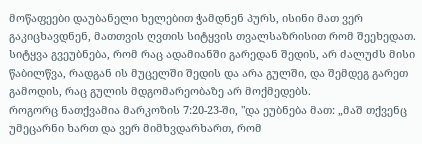მოწაფეები დაუბანელი ხელებით ჭამდნენ პურს, ისინი მათ ვერ გაკიცხავდნენ, მათთვის ღვთის სიტყვის თვალსაზრისით რომ შეეხედათ. სიტყვა გვეუბნება, რომ რაც ადამიანში გარედან შედის, არ ძალუძს მისი წაბილწვა, რადგან ის მუცელში შედის და არა გულში, და შემდეგ გარეთ გამოდის, რაც გულის მდგომარეობაზე არ მოქმედებს.
როგორც ნათქვამია მარკოზის 7:20-23-ში, "და ეუბნება მათ: „მაშ თქვენც უმეცარნი ხართ და ვერ მიმხვდარხართ, რომ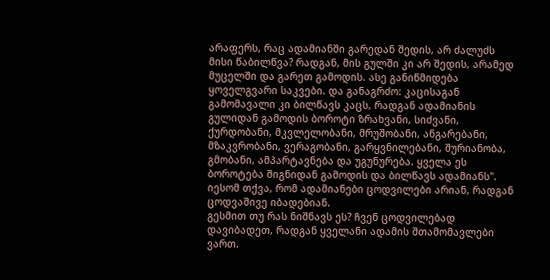არაფერს, რაც ადამიანში გარედან შედის, არ ძალუძს მისი წაბილწვა? რადგან, მის გულში კი არ შედის, არამედ მუცელში და გარეთ გამოდის. ასე განიწმიდება ყოველგვარი საკვები. და განაგრძო: კაცისაგან გამომავალი კი ბილწავს კაცს, რადგან ადამიანის გულიდან გამოდის ბოროტი ზრახვანი, სიძვანი, ქურდობანი, მკვლელობანი, მრუშობანი, ანგარებანი, მზაკვრობანი, ვერაგობანი, გარყვნილებანი, შურიანობა, გმობანი, ამპარტავნება და უგუნურება. ყველა ეს ბოროტება შიგნიდან გამოდის და ბილწავს ადამიანს". იესომ თქვა, რომ ადამიანები ცოდვილები არიან, რადგან ცოდვაშივე იბადებიან.
გესმით თუ რას ნიშნავს ეს? ჩვენ ცოდვილებად დავიბადეთ, რადგან ყველანი ადამის შთამომავლები ვართ.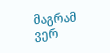მაგრამ ვერ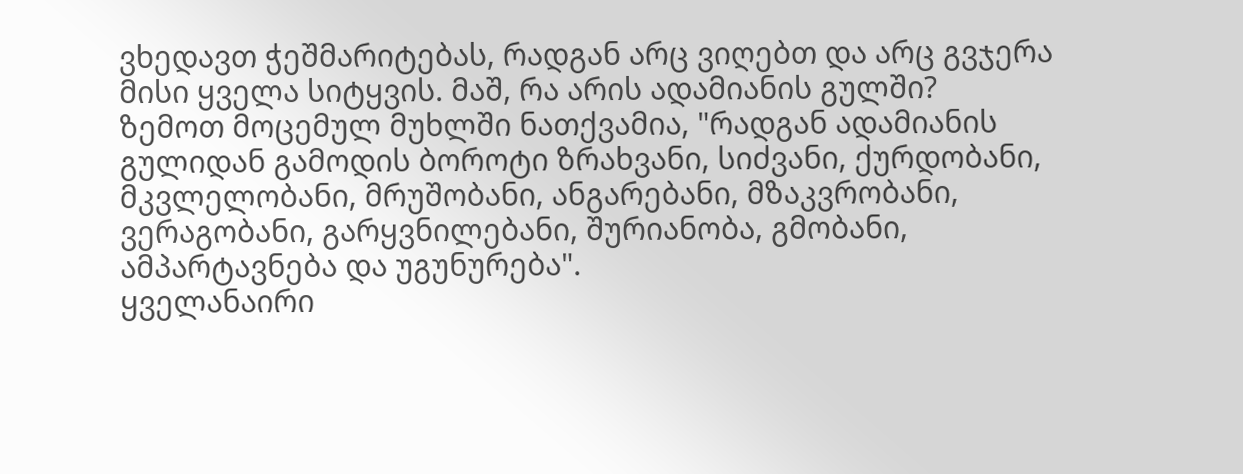ვხედავთ ჭეშმარიტებას, რადგან არც ვიღებთ და არც გვჯერა მისი ყველა სიტყვის. მაშ, რა არის ადამიანის გულში?
ზემოთ მოცემულ მუხლში ნათქვამია, "რადგან ადამიანის გულიდან გამოდის ბოროტი ზრახვანი, სიძვანი, ქურდობანი, მკვლელობანი, მრუშობანი, ანგარებანი, მზაკვრობანი, ვერაგობანი, გარყვნილებანი, შურიანობა, გმობანი, ამპარტავნება და უგუნურება".
ყველანაირი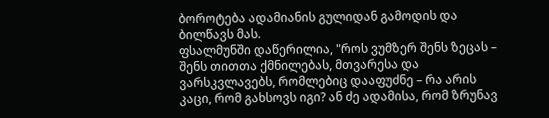ბოროტება ადამიანის გულიდან გამოდის და ბილწავს მას.
ფსალმუნში დაწერილია, "როს ვუმზერ შენს ზეცას – შენს თითთა ქმნილებას, მთვარესა და ვარსკვლავებს, რომლებიც დააფუძნე – რა არის კაცი, რომ გახსოვს იგი? ან ძე ადამისა, რომ ზრუნავ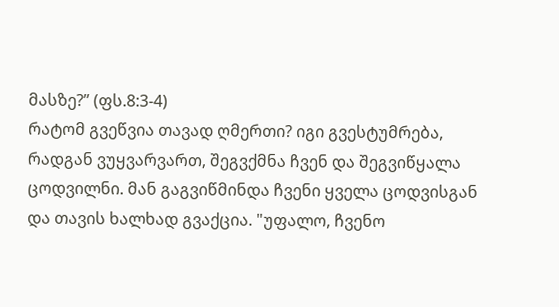მასზე?” (ფს.8:3-4)
რატომ გვეწვია თავად ღმერთი? იგი გვესტუმრება, რადგან ვუყვარვართ, შეგვქმნა ჩვენ და შეგვიწყალა ცოდვილნი. მან გაგვიწმინდა ჩვენი ყველა ცოდვისგან და თავის ხალხად გვაქცია. "უფალო, ჩვენო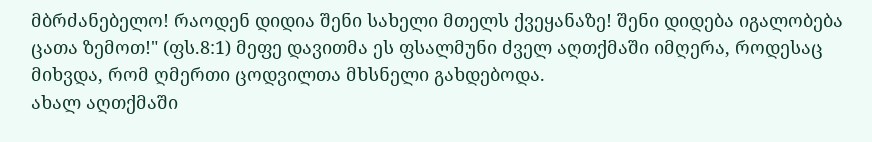მბრძანებელო! რაოდენ დიდია შენი სახელი მთელს ქვეყანაზე! შენი დიდება იგალობება ცათა ზემოთ!" (ფს.8:1) მეფე დავითმა ეს ფსალმუნი ძველ აღთქმაში იმღერა, როდესაც მიხვდა, რომ ღმერთი ცოდვილთა მხსნელი გახდებოდა.
ახალ აღთქმაში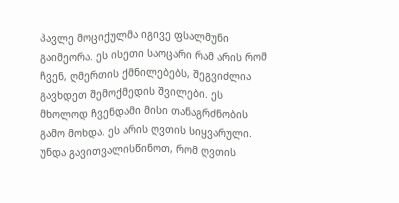პავლე მოციქულმა იგივე ფსალმუნი გაიმეორა. ეს ისეთი საოცარი რამ არის რომ ჩვენ, ღმერთის ქმნილებებს, შეგვიძლია გავხდეთ შემოქმედის შვილები. ეს მხოლოდ ჩვენდამი მისი თანაგრძნობის გამო მოხდა. ეს არის ღვთის სიყვარული.
უნდა გავითვალისწინოთ, რომ ღვთის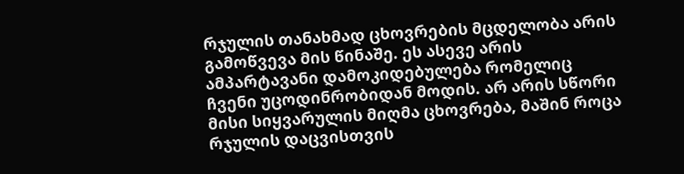რჯულის თანახმად ცხოვრების მცდელობა არის გამოწვევა მის წინაშე. ეს ასევე არის ამპარტავანი დამოკიდებულება რომელიც ჩვენი უცოდინრობიდან მოდის. არ არის სწორი მისი სიყვარულის მიღმა ცხოვრება, მაშინ როცა რჯულის დაცვისთვის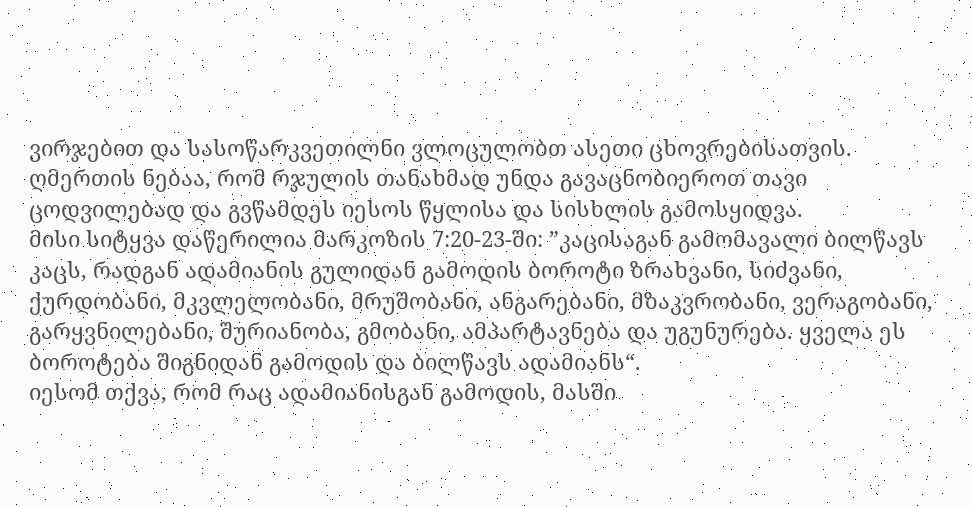ვირჯებით და სასოწარკვეთილნი ვლოცულობთ ასეთი ცხოვრებისათვის. ღმერთის ნებაა, რომ რჯულის თანახმად უნდა გავაცნობიეროთ თავი ცოდვილებად და გვწამდეს იესოს წყლისა და სისხლის გამოსყიდვა.
მისი სიტყვა დაწერილია მარკოზის 7:20-23-ში: ”კაცისაგან გამომავალი ბილწავს კაცს, რადგან ადამიანის გულიდან გამოდის ბოროტი ზრახვანი, სიძვანი, ქურდობანი, მკვლელობანი, მრუშობანი, ანგარებანი, მზაკვრობანი, ვერაგობანი, გარყვნილებანი, შურიანობა, გმობანი, ამპარტავნება და უგუნურება. ყველა ეს ბოროტება შიგნიდან გამოდის და ბილწავს ადამიანს“.
იესომ თქვა, რომ რაც ადამიანისგან გამოდის, მასში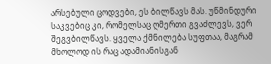არსებული ცოდვები, ეს ბილწავს მას. უწმინდური საკვებიც კი, რომელსაც ღმერთი გვაძლევს, ვერ შეგვბილწავს. ყველა ქმნილება სუფთაა, მაგრამ მხოლოდ ის რაც ადამიანისგან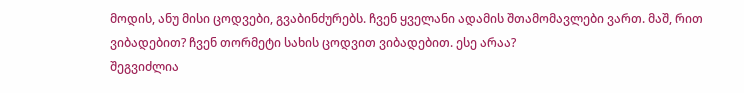მოდის, ანუ მისი ცოდვები, გვაბინძურებს. ჩვენ ყველანი ადამის შთამომავლები ვართ. მაშ, რით ვიბადებით? ჩვენ თორმეტი სახის ცოდვით ვიბადებით. ესე არაა?
შეგვიძლია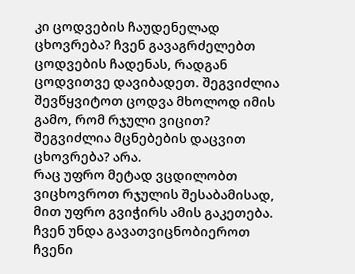კი ცოდვების ჩაუდენელად ცხოვრება? ჩვენ გავაგრძელებთ ცოდვების ჩადენას, რადგან ცოდვითვე დავიბადეთ. შეგვიძლია შევწყვიტოთ ცოდვა მხოლოდ იმის გამო, რომ რჯული ვიცით? შეგვიძლია მცნებების დაცვით ცხოვრება? არა.
რაც უფრო მეტად ვცდილობთ ვიცხოვროთ რჯულის შესაბამისად, მით უფრო გვიჭირს ამის გაკეთება. ჩვენ უნდა გავათვიცნობიეროთ ჩვენი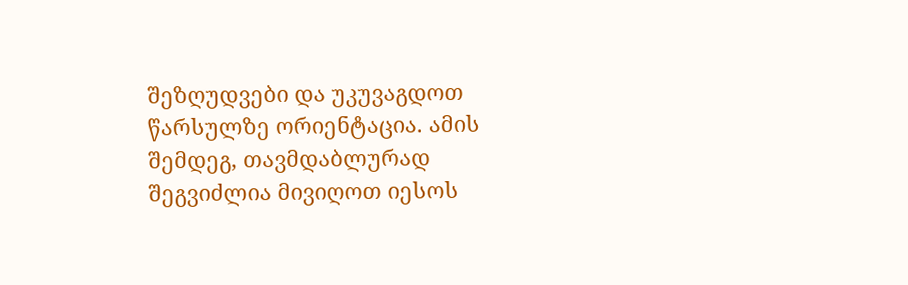შეზღუდვები და უკუვაგდოთ წარსულზე ორიენტაცია. ამის შემდეგ, თავმდაბლურად შეგვიძლია მივიღოთ იესოს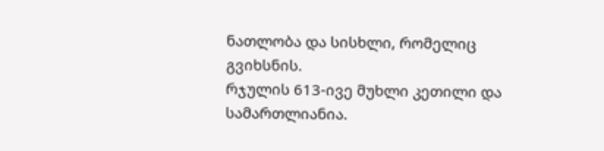ნათლობა და სისხლი, რომელიც გვიხსნის.
რჯულის 613-ივე მუხლი კეთილი და სამართლიანია.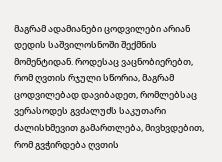მაგრამ ადამიანები ცოდვილები არიან დედის საშვილოსნოში შექმნის მომენტიდან. როდესაც ვაცნობიერებთ, რომ ღვთის რჯული სწორია, მაგრამ ცოდვილებად დავიბადეთ, რომლებსაც ვერასოდეს გვძალუძს საკუთარი ძალისხმევით გამართლება, მივხვდებით, რომ გვჭირდება ღვთის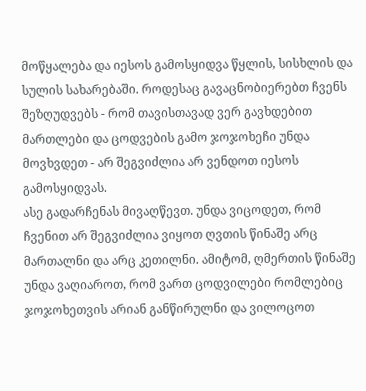მოწყალება და იესოს გამოსყიდვა წყლის, სისხლის და სულის სახარებაში. როდესაც გავაცნობიერებთ ჩვენს შეზღუდვებს - რომ თავისთავად ვერ გავხდებით მართლები და ცოდვების გამო ჯოჯოხეჩი უნდა მოვხვდეთ - არ შეგვიძლია არ ვენდოთ იესოს გამოსყიდვას.
ასე გადარჩენას მივაღწევთ. უნდა ვიცოდეთ, რომ ჩვენით არ შეგვიძლია ვიყოთ ღვთის წინაშე არც მართალნი და არც კეთილნი. ამიტომ, ღმერთის წინაშე უნდა ვაღიაროთ, რომ ვართ ცოდვილები რომლებიც ჯოჯოხეთვის არიან განწირულნი და ვილოცოთ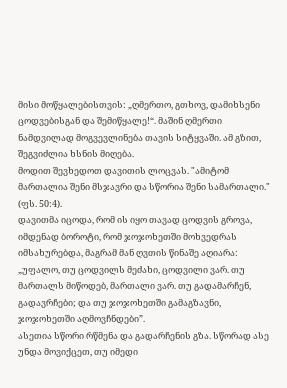მისი მოწყალებისთვის: „ღმერთო, გთხოვ, დამიხსენი ცოდვებისგან და შემიწყალე!“. მაშინ ღმერთი ნამდვილად მოგვევლინება თავის სიტყვაში. ამ გზით, შეგვიძლია ხსნის მიღება.
მოდით შევხედოთ დავითის ლოცვას. "ამიტომ მართალია შენი მსჯავრი და სწორია შენი სამართალი." (ფს. 50:4).
დავითმა იცოდა, რომ ის იყო თავად ცოდვის გროვა, იმდენად ბოროტი, რომ ჯოჯოხეთში მოხვედრას იმსახურებდა, მაგრამ მან ღვთის წინაშე აღიარა: „უფალო, თუ ცოდვილს მეძახი, ცოდვილი ვარ. თუ მართალს მიწოდებ, მართალი ვარ. თუ გადამარჩენ, გადავრჩები; და თუ ჯოჯოხეთში გამაგზავნი, ჯოჯოხეთში აღმოვჩნდები”.
ასეთია სწორი რწმენა და გადარჩენის გზა. სწორად ასე უნდა მოვიქცეთ, თუ იმედი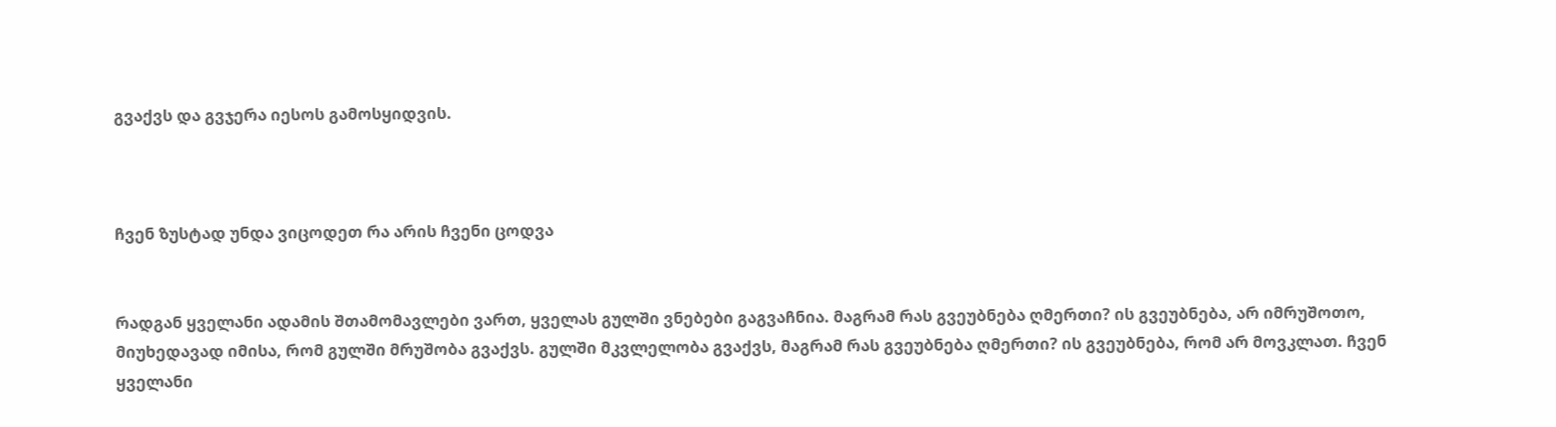გვაქვს და გვჯერა იესოს გამოსყიდვის.



ჩვენ ზუსტად უნდა ვიცოდეთ რა არის ჩვენი ცოდვა


რადგან ყველანი ადამის შთამომავლები ვართ, ყველას გულში ვნებები გაგვაჩნია. მაგრამ რას გვეუბნება ღმერთი? ის გვეუბნება, არ იმრუშოთო, მიუხედავად იმისა, რომ გულში მრუშობა გვაქვს. გულში მკვლელობა გვაქვს, მაგრამ რას გვეუბნება ღმერთი? ის გვეუბნება, რომ არ მოვკლათ. ჩვენ ყველანი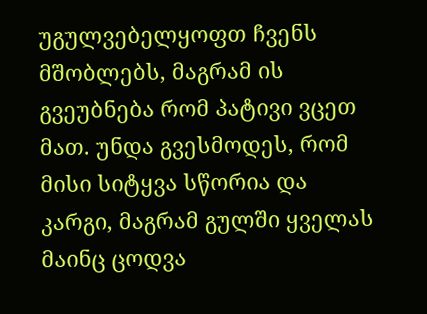უგულვებელყოფთ ჩვენს მშობლებს, მაგრამ ის გვეუბნება რომ პატივი ვცეთ მათ. უნდა გვესმოდეს, რომ მისი სიტყვა სწორია და კარგი, მაგრამ გულში ყველას მაინც ცოდვა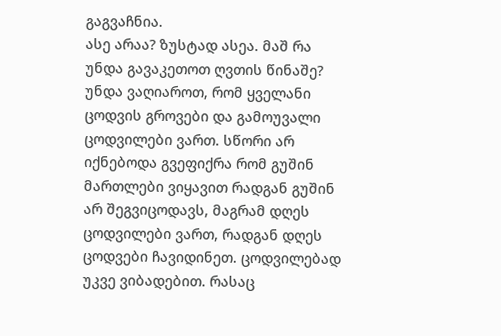გაგვაჩნია.
ასე არაა? ზუსტად ასეა. მაშ რა უნდა გავაკეთოთ ღვთის წინაშე? უნდა ვაღიაროთ, რომ ყველანი ცოდვის გროვები და გამოუვალი ცოდვილები ვართ. სწორი არ იქნებოდა გვეფიქრა რომ გუშინ მართლები ვიყავით რადგან გუშინ არ შეგვიცოდავს, მაგრამ დღეს ცოდვილები ვართ, რადგან დღეს ცოდვები ჩავიდინეთ. ცოდვილებად უკვე ვიბადებით. რასაც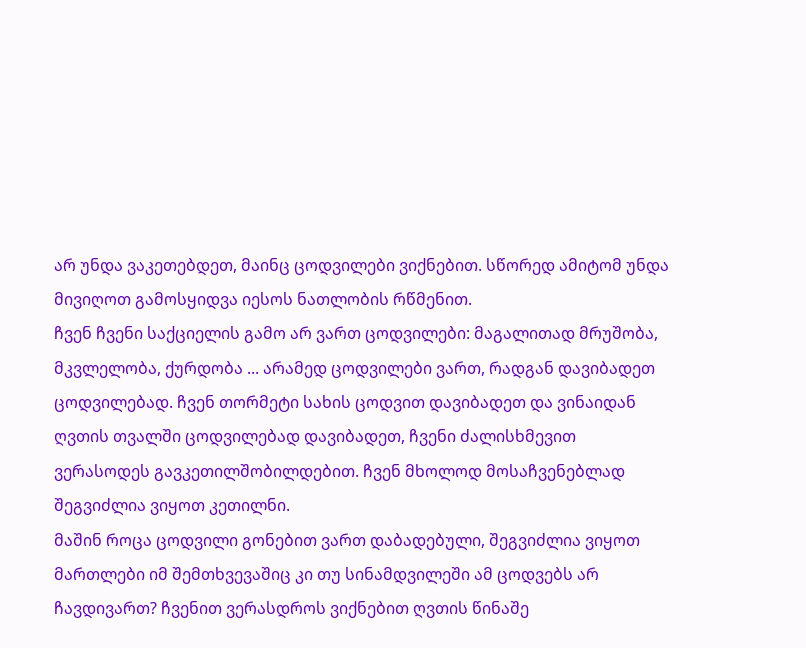არ უნდა ვაკეთებდეთ, მაინც ცოდვილები ვიქნებით. სწორედ ამიტომ უნდა მივიღოთ გამოსყიდვა იესოს ნათლობის რწმენით.
ჩვენ ჩვენი საქციელის გამო არ ვართ ცოდვილები: მაგალითად მრუშობა, მკვლელობა, ქურდობა ... არამედ ცოდვილები ვართ, რადგან დავიბადეთ ცოდვილებად. ჩვენ თორმეტი სახის ცოდვით დავიბადეთ და ვინაიდან ღვთის თვალში ცოდვილებად დავიბადეთ, ჩვენი ძალისხმევით ვერასოდეს გავკეთილშობილდებით. ჩვენ მხოლოდ მოსაჩვენებლად შეგვიძლია ვიყოთ კეთილნი.
მაშინ როცა ცოდვილი გონებით ვართ დაბადებული, შეგვიძლია ვიყოთ მართლები იმ შემთხვევაშიც კი თუ სინამდვილეში ამ ცოდვებს არ ჩავდივართ? ჩვენით ვერასდროს ვიქნებით ღვთის წინაშე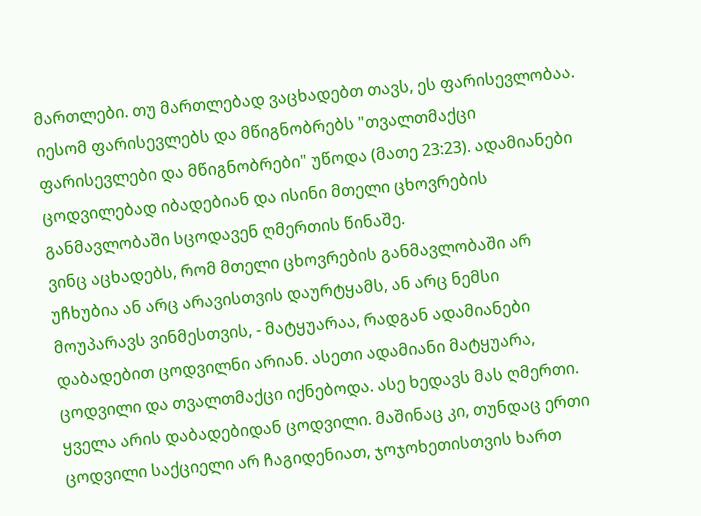მართლები. თუ მართლებად ვაცხადებთ თავს, ეს ფარისევლობაა. იესომ ფარისევლებს და მწიგნობრებს "თვალთმაქცი ფარისევლები და მწიგნობრები" უწოდა (მათე 23:23). ადამიანები ცოდვილებად იბადებიან და ისინი მთელი ცხოვრების განმავლობაში სცოდავენ ღმერთის წინაშე.
ვინც აცხადებს, რომ მთელი ცხოვრების განმავლობაში არ უჩხუბია ან არც არავისთვის დაურტყამს, ან არც ნემსი მოუპარავს ვინმესთვის, - მატყუარაა, რადგან ადამიანები დაბადებით ცოდვილნი არიან. ასეთი ადამიანი მატყუარა, ცოდვილი და თვალთმაქცი იქნებოდა. ასე ხედავს მას ღმერთი.
ყველა არის დაბადებიდან ცოდვილი. მაშინაც კი, თუნდაც ერთი ცოდვილი საქციელი არ ჩაგიდენიათ, ჯოჯოხეთისთვის ხართ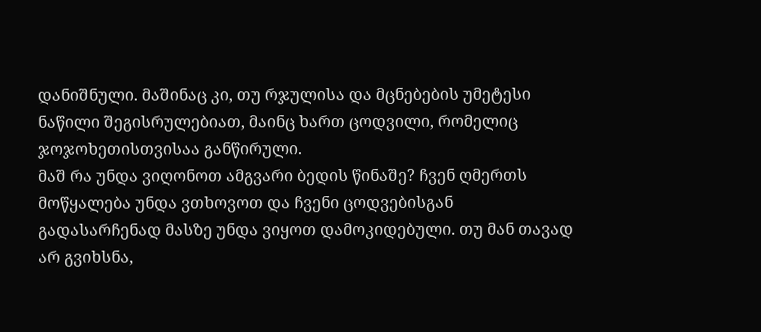დანიშნული. მაშინაც კი, თუ რჯულისა და მცნებების უმეტესი ნაწილი შეგისრულებიათ, მაინც ხართ ცოდვილი, რომელიც ჯოჯოხეთისთვისაა განწირული.
მაშ რა უნდა ვიღონოთ ამგვარი ბედის წინაშე? ჩვენ ღმერთს მოწყალება უნდა ვთხოვოთ და ჩვენი ცოდვებისგან გადასარჩენად მასზე უნდა ვიყოთ დამოკიდებული. თუ მან თავად არ გვიხსნა,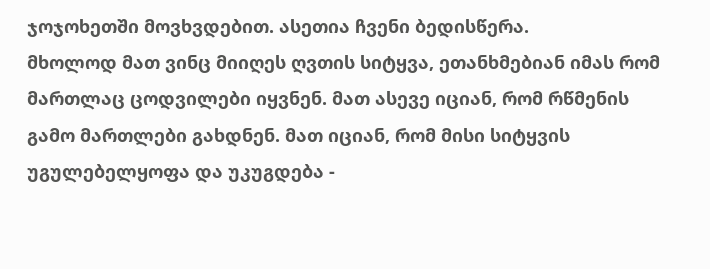ჯოჯოხეთში მოვხვდებით. ასეთია ჩვენი ბედისწერა.
მხოლოდ მათ ვინც მიიღეს ღვთის სიტყვა, ეთანხმებიან იმას რომ მართლაც ცოდვილები იყვნენ. მათ ასევე იციან, რომ რწმენის გამო მართლები გახდნენ. მათ იციან, რომ მისი სიტყვის უგულებელყოფა და უკუგდება -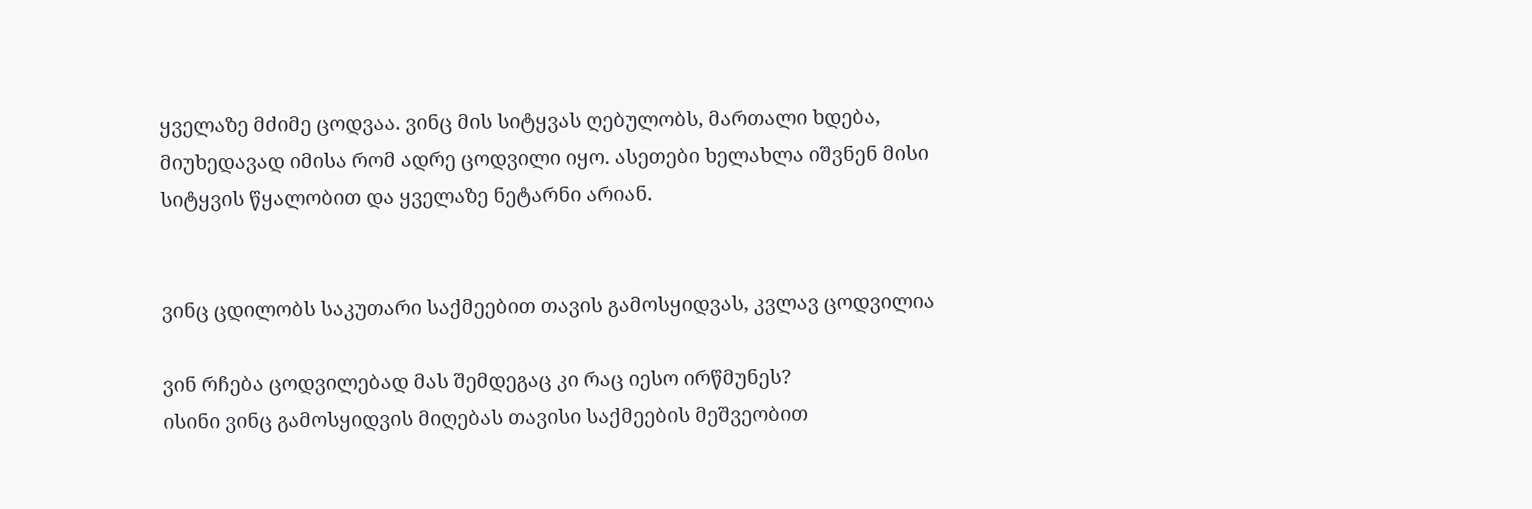ყველაზე მძიმე ცოდვაა. ვინც მის სიტყვას ღებულობს, მართალი ხდება, მიუხედავად იმისა რომ ადრე ცოდვილი იყო. ასეთები ხელახლა იშვნენ მისი სიტყვის წყალობით და ყველაზე ნეტარნი არიან.


ვინც ცდილობს საკუთარი საქმეებით თავის გამოსყიდვას, კვლავ ცოდვილია

ვინ რჩება ცოდვილებად მას შემდეგაც კი რაც იესო ირწმუნეს?
ისინი ვინც გამოსყიდვის მიღებას თავისი საქმეების მეშვეობით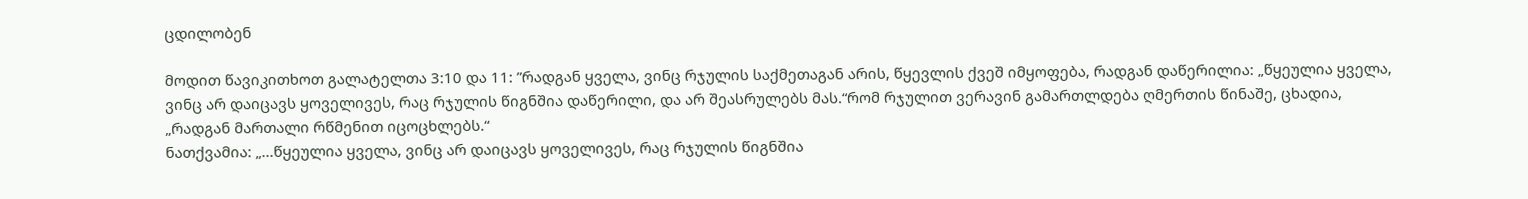ცდილობენ

მოდით წავიკითხოთ გალატელთა 3:10 და 11: ”რადგან ყველა, ვინც რჯულის საქმეთაგან არის, წყევლის ქვეშ იმყოფება, რადგან დაწერილია: „წყეულია ყველა, ვინც არ დაიცავს ყოველივეს, რაც რჯულის წიგნშია დაწერილი, და არ შეასრულებს მას.“რომ რჯულით ვერავინ გამართლდება ღმერთის წინაშე, ცხადია, „რადგან მართალი რწმენით იცოცხლებს.“
ნათქვამია: „...წყეულია ყველა, ვინც არ დაიცავს ყოველივეს, რაც რჯულის წიგნშია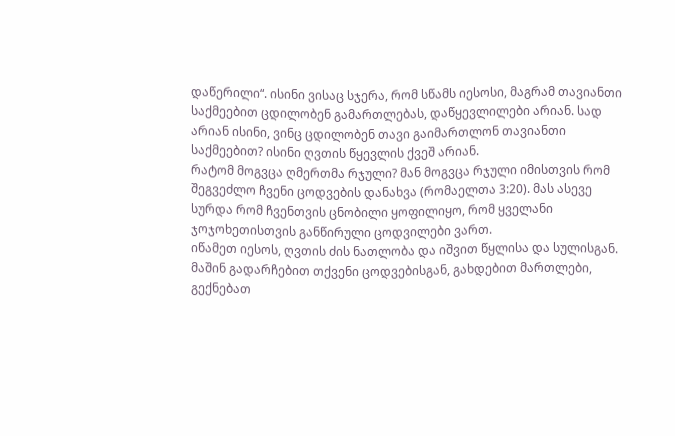დაწერილი“. ისინი ვისაც სჯერა, რომ სწამს იესოსი, მაგრამ თავიანთი საქმეებით ცდილობენ გამართლებას, დაწყევლილები არიან. სად არიან ისინი, ვინც ცდილობენ თავი გაიმართლონ თავიანთი საქმეებით? ისინი ღვთის წყევლის ქვეშ არიან.
რატომ მოგვცა ღმერთმა რჯული? მან მოგვცა რჯული იმისთვის რომ შეგვეძლო ჩვენი ცოდვების დანახვა (რომაელთა 3:20). მას ასევე სურდა რომ ჩვენთვის ცნობილი ყოფილიყო, რომ ყველანი ჯოჯოხეთისთვის განწირული ცოდვილები ვართ.
იწამეთ იესოს, ღვთის ძის ნათლობა და იშვით წყლისა და სულისგან. მაშინ გადარჩებით თქვენი ცოდვებისგან, გახდებით მართლები, გექნებათ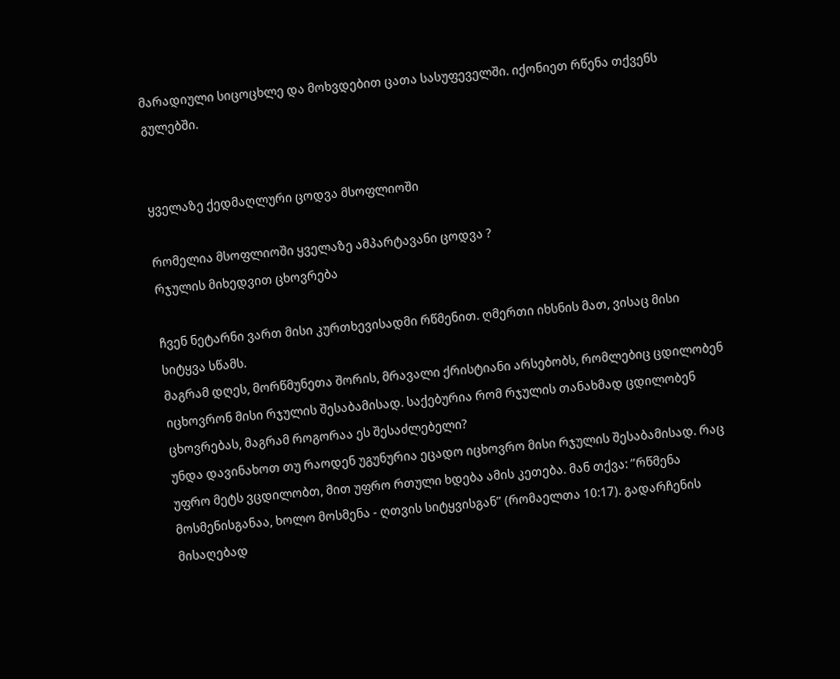მარადიული სიცოცხლე და მოხვდებით ცათა სასუფეველში. იქონიეთ რწენა თქვენს გულებში.


ყველაზე ქედმაღლური ცოდვა მსოფლიოში

რომელია მსოფლიოში ყველაზე ამპარტავანი ცოდვა ?
რჯულის მიხედვით ცხოვრება

ჩვენ ნეტარნი ვართ მისი კურთხევისადმი რწმენით. ღმერთი იხსნის მათ, ვისაც მისი სიტყვა სწამს.
მაგრამ დღეს, მორწმუნეთა შორის, მრავალი ქრისტიანი არსებობს, რომლებიც ცდილობენ იცხოვრონ მისი რჯულის შესაბამისად. საქებურია რომ რჯულის თანახმად ცდილობენ ცხოვრებას, მაგრამ როგორაა ეს შესაძლებელი?
უნდა დავინახოთ თუ რაოდენ უგუნურია ეცადო იცხოვრო მისი რჯულის შესაბამისად. რაც უფრო მეტს ვცდილობთ, მით უფრო რთული ხდება ამის კეთება. მან თქვა: ”რწმენა მოსმენისგანაა, ხოლო მოსმენა - ღთვის სიტყვისგან” (რომაელთა 10:17). გადარჩენის მისაღებად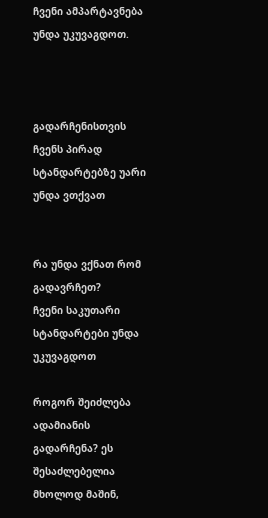ჩვენი ამპარტავნება უნდა უკუვაგდოთ.



გადარჩენისთვის ჩვენს პირად სტანდარტებზე უარი უნდა ვთქვათ


რა უნდა ვქნათ რომ გადავრჩეთ?
ჩვენი საკუთარი სტანდარტები უნდა უკუვაგდოთ

როგორ შეიძლება ადამიანის გადარჩენა? ეს შესაძლებელია მხოლოდ მაშინ,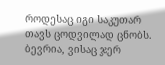როდესაც იგი საკუთარ თავს ცოდვილად ცნობს. ბევრია, ვისაც ჯერ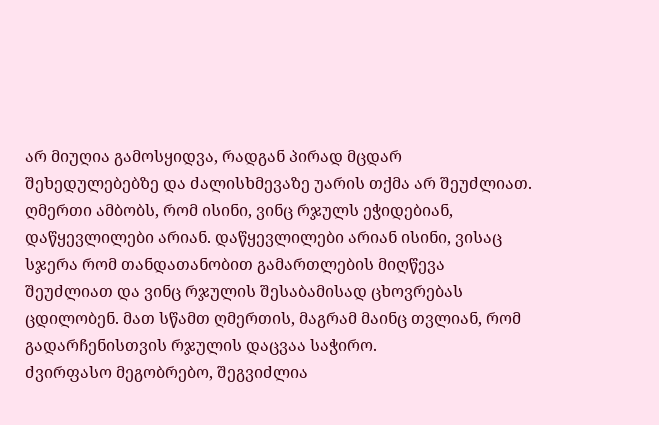არ მიუღია გამოსყიდვა, რადგან პირად მცდარ შეხედულებებზე და ძალისხმევაზე უარის თქმა არ შეუძლიათ.
ღმერთი ამბობს, რომ ისინი, ვინც რჯულს ეჭიდებიან, დაწყევლილები არიან. დაწყევლილები არიან ისინი, ვისაც სჯერა რომ თანდათანობით გამართლების მიღწევა შეუძლიათ და ვინც რჯულის შესაბამისად ცხოვრებას ცდილობენ. მათ სწამთ ღმერთის, მაგრამ მაინც თვლიან, რომ გადარჩენისთვის რჯულის დაცვაა საჭირო.
ძვირფასო მეგობრებო, შეგვიძლია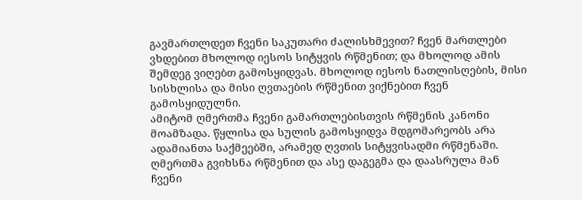გავმართლდეთ ჩვენი საკუთარი ძალისხმევით? ჩვენ მართლები ვხდებით მხოლოდ იესოს სიტყვის რწმენით; და მხოლოდ ამის შემდეგ ვიღებთ გამოსყიდვას. მხოლოდ იესოს ნათლისღების, მისი სისხლისა და მისი ღვთაების რწმენით ვიქნებით ჩვენ გამოსყიდულნი.
ამიტომ ღმერთმა ჩვენი გამართლებისთვის რწმენის კანონი მოამზადა. წყლისა და სულის გამოსყიდვა მდგომარეობს არა ადამიანთა საქმეებში, არამედ ღვთის სიტყვისადმი რწმენაში. ღმერთმა გვიხსნა რწმენით და ასე დაგეგმა და დაასრულა მან ჩვენი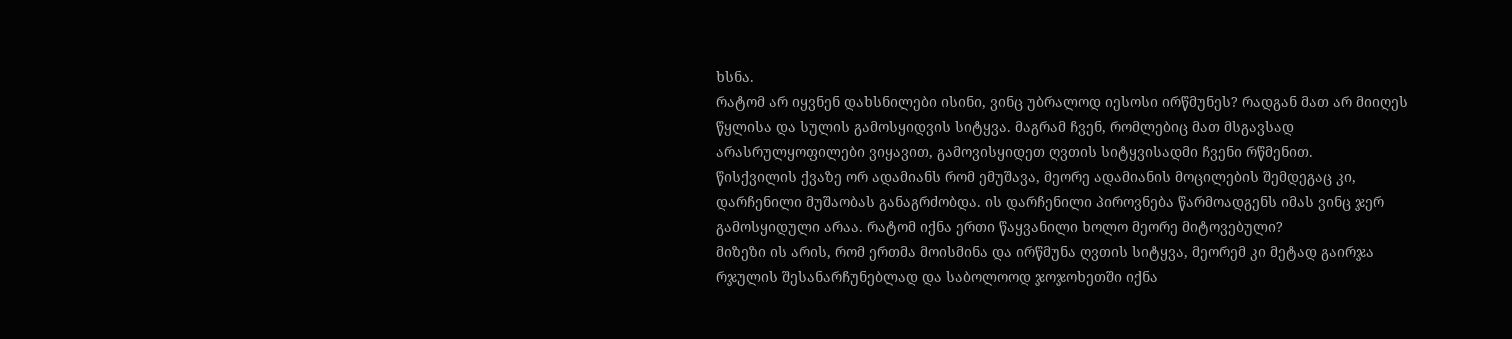ხსნა.
რატომ არ იყვნენ დახსნილები ისინი, ვინც უბრალოდ იესოსი ირწმუნეს? რადგან მათ არ მიიღეს წყლისა და სულის გამოსყიდვის სიტყვა. მაგრამ ჩვენ, რომლებიც მათ მსგავსად არასრულყოფილები ვიყავით, გამოვისყიდეთ ღვთის სიტყვისადმი ჩვენი რწმენით.
წისქვილის ქვაზე ორ ადამიანს რომ ემუშავა, მეორე ადამიანის მოცილების შემდეგაც კი, დარჩენილი მუშაობას განაგრძობდა. ის დარჩენილი პიროვნება წარმოადგენს იმას ვინც ჯერ გამოსყიდული არაა. რატომ იქნა ერთი წაყვანილი ხოლო მეორე მიტოვებული?
მიზეზი ის არის, რომ ერთმა მოისმინა და ირწმუნა ღვთის სიტყვა, მეორემ კი მეტად გაირჯა რჯულის შესანარჩუნებლად და საბოლოოდ ჯოჯოხეთში იქნა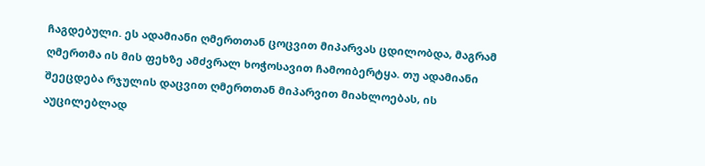ჩაგდებული. ეს ადამიანი ღმერთთან ცოცვით მიპარვას ცდილობდა, მაგრამ ღმერთმა ის მის ფეხზე ამძვრალ ხოჭოსავით ჩამოიბერტყა. თუ ადამიანი შეეცდება რჯულის დაცვით ღმერთთან მიპარვით მიახლოებას, ის აუცილებლად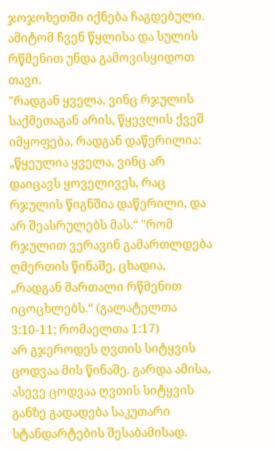ჯოჯოხეთში იქნება ჩაგდებული. ამიტომ ჩვენ წყლისა და სულის რწმენით უნდა გამოვისყიდოთ თავი.
"რადგან ყველა, ვინც რჯულის საქმეთაგან არის, წყევლის ქვეშ იმყოფება, რადგან დაწერილია: „წყეულია ყველა, ვინც არ დაიცავს ყოველივეს, რაც რჯულის წიგნშია დაწერილი, და არ შეასრულებს მას.“ "რომ რჯულით ვერავინ გამართლდება ღმერთის წინაშე, ცხადია, „რადგან მართალი რწმენით იცოცხლებს.“ (გალატელთა 3:10-11; რომაელთა 1:17)
არ გჯეროდეს ღვთის სიტყვის ცოდვაა მის წინაშე. გარდა ამისა, ასევე ცოდვაა ღვთის სიტყვის განზე გადადება საკუთარი სტანდარტების შესაბამისად.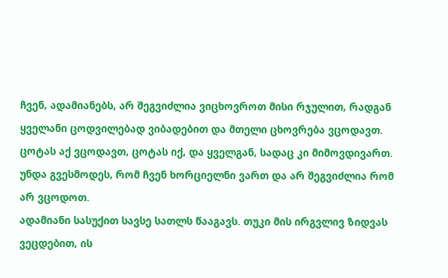ჩვენ, ადამიანებს, არ შეგვიძლია ვიცხოვროთ მისი რჯულით, რადგან ყველანი ცოდვილებად ვიბადებით და მთელი ცხოვრება ვცოდავთ. ცოტას აქ ვცოდავთ, ცოტას იქ, და ყველგან, სადაც კი მიმოვდივართ. უნდა გვესმოდეს, რომ ჩვენ ხორციელნი ვართ და არ შეგვიძლია რომ არ ვცოდოთ.
ადამიანი სასუქით სავსე სათლს წააგავს. თუკი მის ირგვლივ ზიდვას ვეცდებით, ის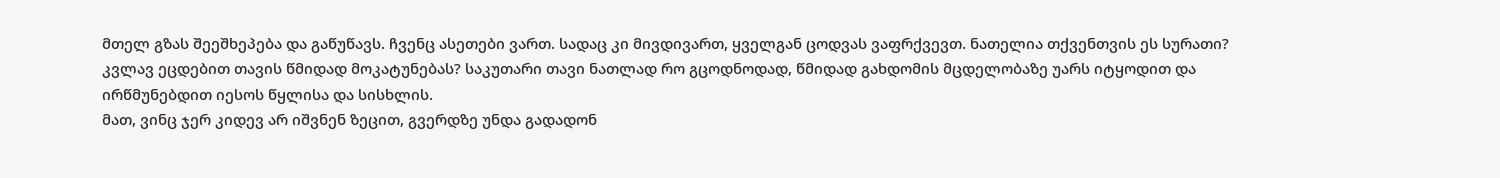მთელ გზას შეეშხეპება და გაწუწავს. ჩვენც ასეთები ვართ. სადაც კი მივდივართ, ყველგან ცოდვას ვაფრქვევთ. ნათელია თქვენთვის ეს სურათი?
კვლავ ეცდებით თავის წმიდად მოკატუნებას? საკუთარი თავი ნათლად რო გცოდნოდად, წმიდად გახდომის მცდელობაზე უარს იტყოდით და ირწმუნებდით იესოს წყლისა და სისხლის.
მათ, ვინც ჯერ კიდევ არ იშვნენ ზეცით, გვერდზე უნდა გადადონ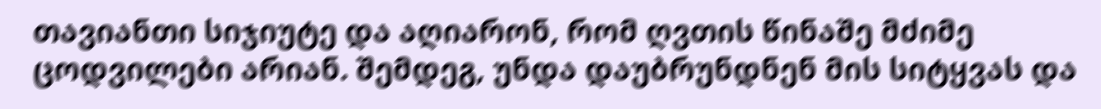თავიანთი სიჯიუტე და აღიარონ, რომ ღვთის წინაშე მძიმე ცოდვილები არიან. შემდეგ, უნდა დაუბრუნდნენ მის სიტყვას და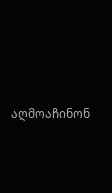აღმოაჩინონ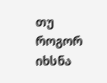თუ როგორ იხსნა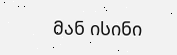მან ისინი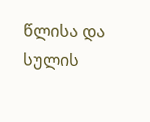წლისა და სულის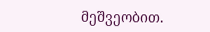მეშვეობით.